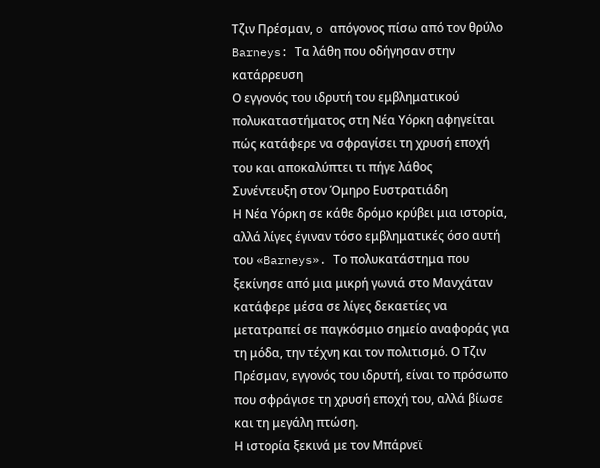Τζιν Πρέσμαν, o απόγονος πίσω από τον θρύλο Barneys: Τα λάθη που οδήγησαν στην κατάρρευση
Ο εγγονός του ιδρυτή του εμβληματικού πολυκαταστήματος στη Νέα Υόρκη αφηγείται πώς κατάφερε να σφραγίσει τη χρυσή εποχή του και αποκαλύπτει τι πήγε λάθος
Συνέντευξη στον Όμηρο Ευστρατιάδη
Η Νέα Υόρκη σε κάθε δρόμο κρύβει μια ιστορία, αλλά λίγες έγιναν τόσο εμβληματικές όσο αυτή του «Barneys». Το πολυκατάστημα που ξεκίνησε από μια μικρή γωνιά στο Μανχάταν κατάφερε μέσα σε λίγες δεκαετίες να μετατραπεί σε παγκόσμιο σημείο αναφοράς για τη μόδα, την τέχνη και τον πολιτισμό. Ο Τζιν Πρέσμαν, εγγονός του ιδρυτή, είναι το πρόσωπο που σφράγισε τη χρυσή εποχή του, αλλά βίωσε και τη μεγάλη πτώση.
Η ιστορία ξεκινά με τον Μπάρνεϊ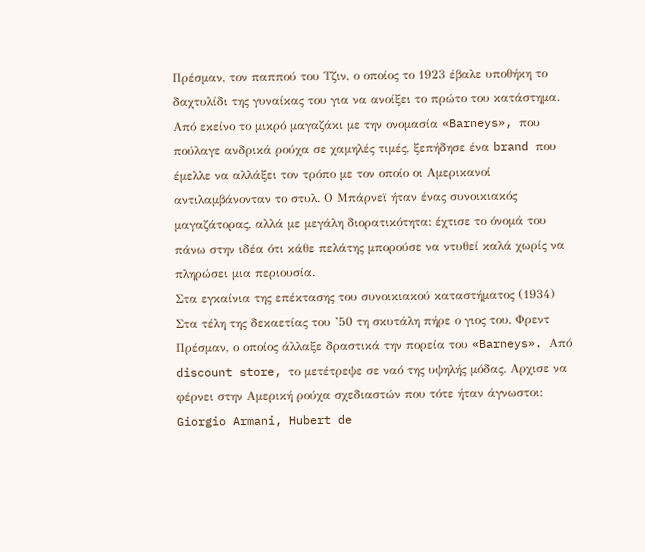Πρέσμαν, τον παππού του Τζιν, ο οποίος το 1923 έβαλε υποθήκη το δαχτυλίδι της γυναίκας του για να ανοίξει το πρώτο του κατάστημα. Από εκείνο το μικρό μαγαζάκι με την ονομασία «Barneys», που πούλαγε ανδρικά ρούχα σε χαμηλές τιμές, ξεπήδησε ένα brand που έμελλε να αλλάξει τον τρόπο με τον οποίο οι Αμερικανοί αντιλαμβάνονταν το στυλ. Ο Μπάρνεϊ ήταν ένας συνοικιακός μαγαζάτορας, αλλά με μεγάλη διορατικότητα: έχτισε το όνομά του πάνω στην ιδέα ότι κάθε πελάτης μπορούσε να ντυθεί καλά χωρίς να πληρώσει μια περιουσία.
Στα εγκαίνια της επέκτασης του συνοικιακού καταστήματος (1934)
Στα τέλη της δεκαετίας του ’50 τη σκυτάλη πήρε ο γιος του, Φρεντ Πρέσμαν, ο οποίος άλλαξε δραστικά την πορεία του «Barneys». Από discount store, το μετέτρεψε σε ναό της υψηλής μόδας. Αρχισε να φέρνει στην Αμερική ρούχα σχεδιαστών που τότε ήταν άγνωστοι: Giorgio Armani, Hubert de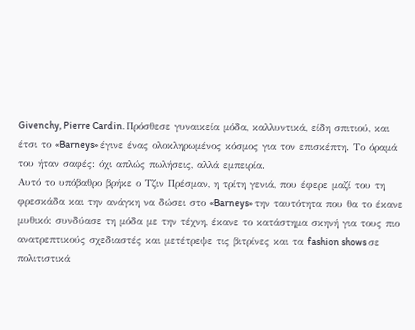Givenchy, Pierre Cardin. Πρόσθεσε γυναικεία μόδα, καλλυντικά, είδη σπιτιού, και έτσι το «Barneys» έγινε ένας ολοκληρωμένος κόσμος για τον επισκέπτη. Το όραμά του ήταν σαφές: όχι απλώς πωλήσεις, αλλά εμπειρία.
Αυτό το υπόβαθρο βρήκε ο Τζιν Πρέσμαν, η τρίτη γενιά, που έφερε μαζί του τη φρεσκάδα και την ανάγκη να δώσει στο «Barneys» την ταυτότητα που θα το έκανε μυθικό: συνδύασε τη μόδα με την τέχνη, έκανε το κατάστημα σκηνή για τους πιο ανατρεπτικούς σχεδιαστές και μετέτρεψε τις βιτρίνες και τα fashion shows σε πολιτιστικά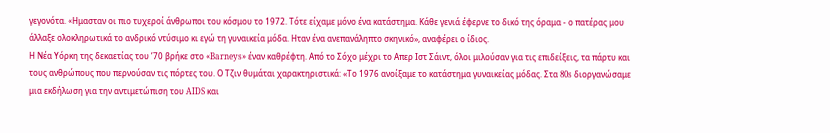γεγονότα. «Hμασταν οι πιο τυχεροί άνθρωποι του κόσμου το 1972. Τότε είχαμε μόνο ένα κατάστημα. Κάθε γενιά έφερνε το δικό της όραμα - ο πατέρας μου άλλαξε ολοκληρωτικά το ανδρικό ντύσιμο κι εγώ τη γυναικεία μόδα. Ηταν ένα ανεπανάληπτο σκηνικό», αναφέρει ο ίδιος.
Η Νέα Υόρκη της δεκαετίας του ’70 βρήκε στο «Barneys» έναν καθρέφτη. Από το Σόχο μέχρι το Απερ Ιστ Σάιντ, όλοι μιλούσαν για τις επιδείξεις, τα πάρτυ και τους ανθρώπους που περνούσαν τις πόρτες του. Ο Τζιν θυμάται χαρακτηριστικά: «Το 1976 ανοίξαμε το κατάστημα γυναικείας μόδας. Στα 80s διοργανώσαμε μια εκδήλωση για την αντιμετώπιση του AIDS και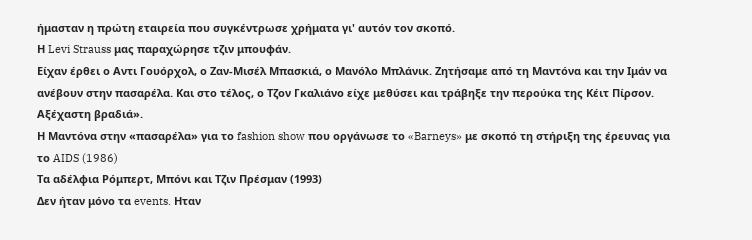ήμασταν η πρώτη εταιρεία που συγκέντρωσε χρήματα γι' αυτόν τον σκοπό.
Η Levi Strauss μας παραχώρησε τζιν μπουφάν.
Είχαν έρθει ο Αντι Γουόρχολ, ο Ζαν-Μισέλ Μπασκιά, ο Μανόλο Μπλάνικ. Ζητήσαμε από τη Μαντόνα και την Ιμάν να ανέβουν στην πασαρέλα. Και στο τέλος, ο Τζον Γκαλιάνο είχε μεθύσει και τράβηξε την περούκα της Κέιτ Πίρσον. Αξέχαστη βραδιά».
Η Μαντόνα στην «πασαρέλα» για το fashion show που οργάνωσε το «Barneys» με σκοπό τη στήριξη της έρευνας για το AIDS (1986)
Τα αδέλφια Ρόμπερτ, Μπόνι και Τζιν Πρέσμαν (1993)
Δεν ήταν μόνο τα events. Ηταν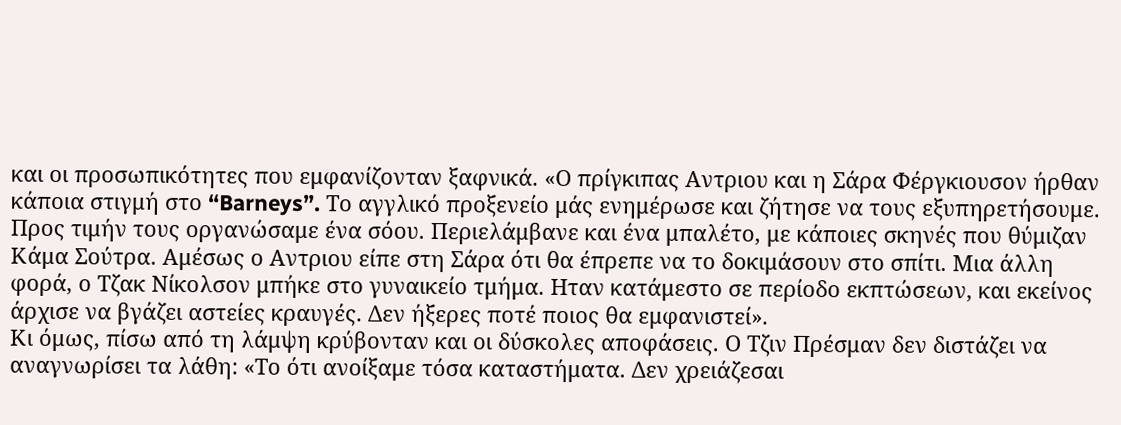και οι προσωπικότητες που εμφανίζονταν ξαφνικά. «Ο πρίγκιπας Αντριου και η Σάρα Φέργκιουσον ήρθαν κάποια στιγμή στο “Barneys”. Το αγγλικό προξενείο μάς ενημέρωσε και ζήτησε να τους εξυπηρετήσουμε. Προς τιμήν τους οργανώσαμε ένα σόου. Περιελάμβανε και ένα μπαλέτο, με κάποιες σκηνές που θύμιζαν Κάμα Σούτρα. Αμέσως ο Αντριου είπε στη Σάρα ότι θα έπρεπε να το δοκιμάσουν στο σπίτι. Μια άλλη φορά, ο Τζακ Νίκολσον μπήκε στο γυναικείο τμήμα. Ηταν κατάμεστο σε περίοδο εκπτώσεων, και εκείνος άρχισε να βγάζει αστείες κραυγές. Δεν ήξερες ποτέ ποιος θα εμφανιστεί».
Κι όμως, πίσω από τη λάμψη κρύβονταν και οι δύσκολες αποφάσεις. Ο Τζιν Πρέσμαν δεν διστάζει να αναγνωρίσει τα λάθη: «Το ότι ανοίξαμε τόσα καταστήματα. Δεν χρειάζεσαι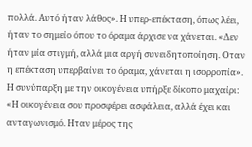πολλά. Αυτό ήταν λάθος». Η υπερ-επέκταση, όπως λέει, ήταν το σημείο όπου το όραμα άρχισε να χάνεται. «Δεν ήταν μία στιγμή, αλλά μια αργή συνειδητοποίηση. Οταν η επέκταση υπερβαίνει το όραμα, χάνεται η ισορροπία». Η συνύπαρξη με την οικογένεια υπήρξε δίκοπο μαχαίρι: «Η οικογένεια σου προσφέρει ασφάλεια, αλλά έχει και ανταγωνισμό. Ηταν μέρος της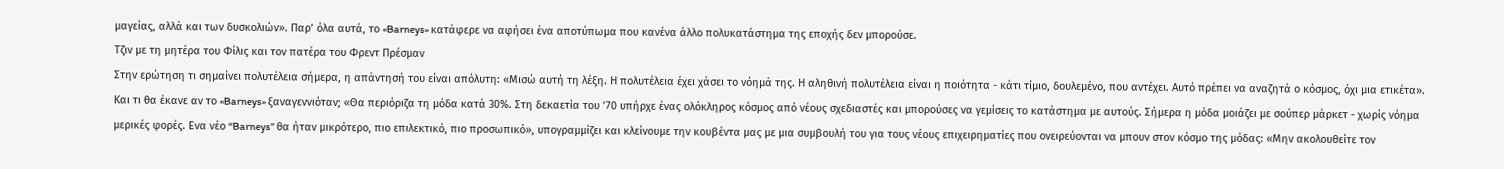μαγείας, αλλά και των δυσκολιών». Παρ’ όλα αυτά, το «Barneys» κατάφερε να αφήσει ένα αποτύπωμα που κανένα άλλο πολυκατάστημα της εποχής δεν μπορούσε.
Τζιν με τη μητέρα του Φίλις και τον πατέρα του Φρεντ Πρέσμαν
Στην ερώτηση τι σημαίνει πολυτέλεια σήμερα, η απάντησή του είναι απόλυτη: «Μισώ αυτή τη λέξη. Η πολυτέλεια έχει χάσει το νόημά της. Η αληθινή πολυτέλεια είναι η ποιότητα - κάτι τίμιο, δουλεμένο, που αντέχει. Αυτό πρέπει να αναζητά ο κόσμος, όχι μια ετικέτα». Και τι θα έκανε αν το «Barneys» ξαναγεννιόταν; «Θα περιόριζα τη μόδα κατά 30%. Στη δεκαετία του ’70 υπήρχε ένας ολόκληρος κόσμος από νέους σχεδιαστές και μπορούσες να γεμίσεις το κατάστημα με αυτούς. Σήμερα η μόδα μοιάζει με σούπερ μάρκετ - χωρίς νόημα μερικές φορές. Ενα νέο “Barneys” θα ήταν μικρότερο, πιο επιλεκτικό, πιο προσωπικό», υπογραμμίζει και κλείνουμε την κουβέντα μας με μια συμβουλή του για τους νέους επιχειρηματίες που ονειρεύονται να μπουν στον κόσμο της μόδας: «Μην ακολουθείτε τον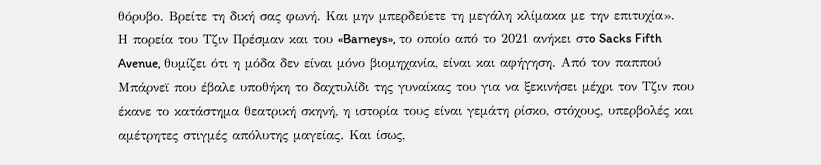θόρυβο. Βρείτε τη δική σας φωνή. Και μην μπερδεύετε τη μεγάλη κλίμακα με την επιτυχία».
Η πορεία του Τζιν Πρέσμαν και του «Barneys», το οποίο από το 2021 ανήκει στo Sacks Fifth Avenue, θυμίζει ότι η μόδα δεν είναι μόνο βιομηχανία, είναι και αφήγηση. Από τον παππού Μπάρνεϊ που έβαλε υποθήκη το δαχτυλίδι της γυναίκας του για να ξεκινήσει μέχρι τον Τζιν που έκανε το κατάστημα θεατρική σκηνή, η ιστορία τους είναι γεμάτη ρίσκο, στόχους, υπερβολές και αμέτρητες στιγμές απόλυτης μαγείας. Και ίσως,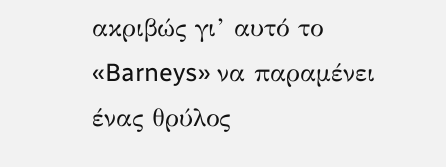ακριβώς γι’ αυτό το «Barneys» να παραμένει ένας θρύλος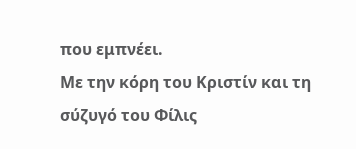που εμπνέει.
Με την κόρη του Κριστίν και τη σύζυγό του Φίλις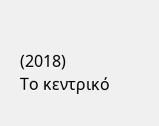(2018)
Το κεντρικό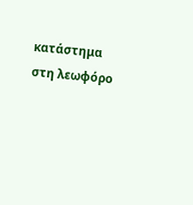κατάστημα στη λεωφόρο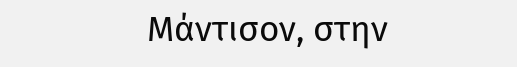Μάντισον, στην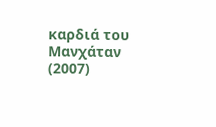καρδιά του Μανχάταν (2007)